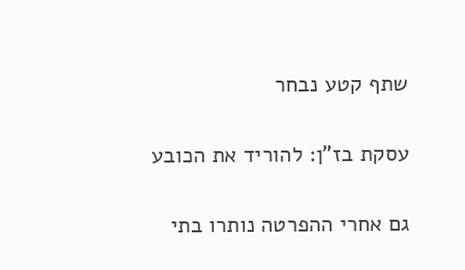שתף קטע נבחר

עסקת בז"ן: להוריד את הכובע

גם אחרי ההפרטה נותרו בתי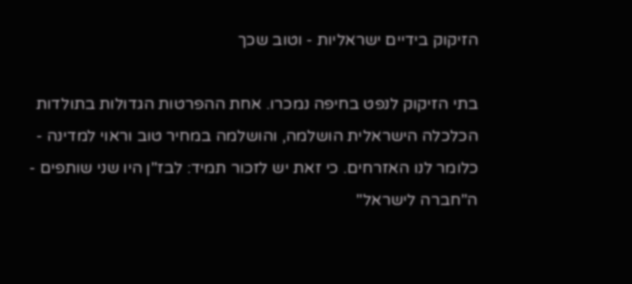הזיקוק בידיים ישראליות - וטוב שכך

בתי הזיקוק לנפט בחיפה נמכרו. אחת ההפרטות הגדולות בתולדות הכלכלה הישראלית הושלמה, והושלמה במחיר טוב וראוי למדינה - כלומר לנו האזרחים. כי זאת יש לזכור תמיד: לבז"ן היו שני שותפים - ה"חברה לישראל"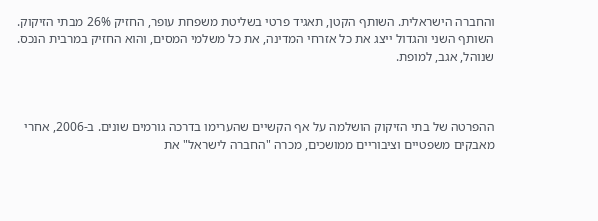והחברה הישראלית. השותף הקטן, תאגיד פרטי בשליטת משפחת עופר, החזיק 26% מבתי הזיקוק. השותף השני והגדול ייצג את כל אזרחי המדינה, את כל משלמי המסים, והוא החזיק במרבית הנכס. שנוהל, אגב, למופת.



ההפרטה של בתי הזיקוק הושלמה על אף הקשיים שהערימו בדרכה גורמים שונים. ב-2006, אחרי מאבקים משפטיים וציבוריים ממושכים, מכרה "החברה לישראל" את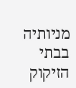מניותיה בבתי הזיקוק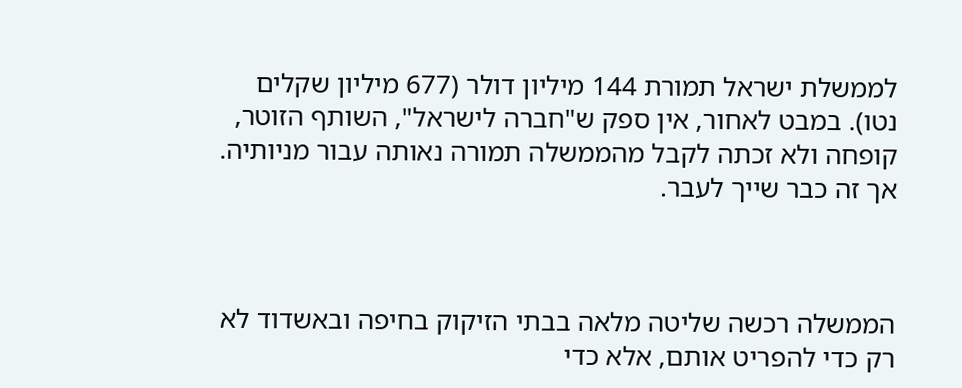לממשלת ישראל תמורת 144 מיליון דולר (677 מיליון שקלים נטו). במבט לאחור, אין ספק ש"חברה לישראל", השותף הזוטר, קופחה ולא זכתה לקבל מהממשלה תמורה נאותה עבור מניותיה. אך זה כבר שייך לעבר.



הממשלה רכשה שליטה מלאה בבתי הזיקוק בחיפה ובאשדוד לא רק כדי להפריט אותם, אלא כדי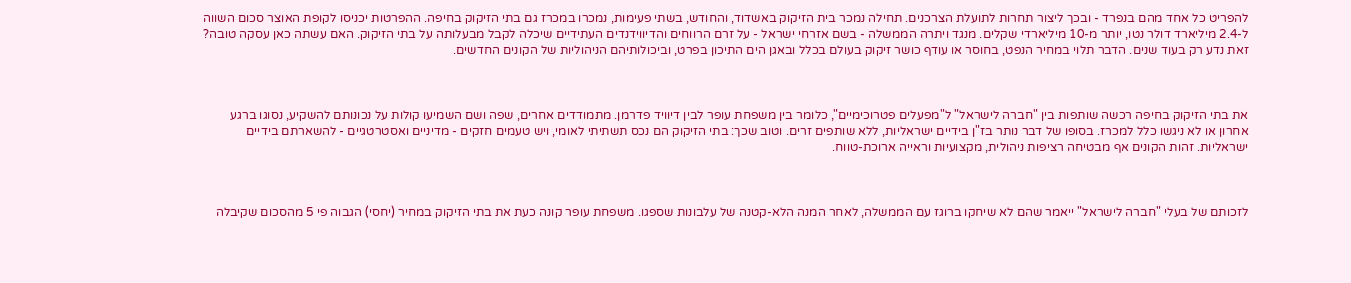להפריט כל אחד מהם בנפרד - ובכך ליצור תחרות לתועלת הצרכנים. תחילה נמכר בית הזיקוק באשדוד, והחודש, בשתי פעימות, נמכרו במכרז גם בתי הזיקוק בחיפה. ההפרטות יכניסו לקופת האוצר סכום השווה ל-2.4 מיליארד דולר נטו, יותר מ-10 מיליארדי שקלים. מנגד ויתרה הממשלה - בשם אזרחי ישראל - על זרם הרווחים והדיווידנדים העתידיים שיכלה לקבל מבעלותה על בתי הזיקוק. האם עשתה כאן עסקה טובה? זאת נדע רק בעוד שנים. הדבר תלוי במחיר הנפט, בחוסר או עודף כושר זיקוק בעולם בכלל ובאגן הים התיכון בפרט, וביכולותיהם הניהוליות של הקונים החדשים.



את בתי הזיקוק בחיפה רכשה שותפות בין "חברה לישראל" ל"מפעלים פטרוכימיים", כלומר בין משפחת עופר לבין דיוויד פדרמן. מתמודדים אחרים, שפה ושם השמיעו קולות על נכונותם להשקיע, נסוגו ברגע אחרון או לא ניגשו כלל למכרז. בסופו של דבר נותר בז"ן בידיים ישראליות, ללא שותפים זרים. וטוב שכך: בתי הזיקוק הם נכס תשתיתי לאומי, ויש טעמים חזקים - מדיניים ואסטרטגיים - להשארתם בידיים ישראליות. זהות הקונים אף מבטיחה רציפות ניהולית, מקצועיות וראייה ארוכת-טווח.



לזכותם של בעלי "חברה לישראל" ייאמר שהם לא שיחקו ברוגז עם הממשלה, לאחר המנה הלא-קטנה של עלבונות שספגו. משפחת עופר קונה כעת את בתי הזיקוק במחיר (יחסי) הגבוה פי 5 מהסכום שקיבלה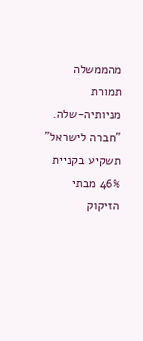מהממשלה תמורת מניותיה-שלה. "חברה לישראל" תשקיע בקניית 46% מבתי הזיקוק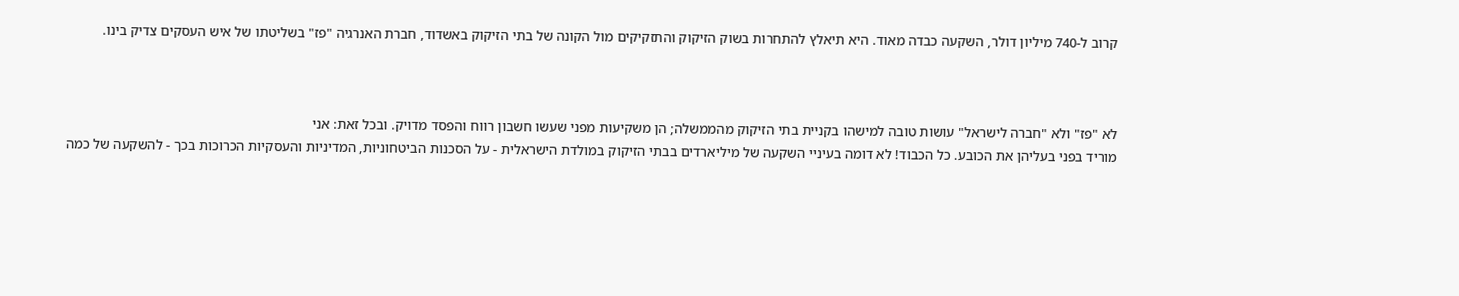קרוב ל-740 מיליון דולר, השקעה כבדה מאוד. היא תיאלץ להתחרות בשוק הזיקוק והתזקיקים מול הקונה של בתי הזיקוק באשדוד, חברת האנרגיה "פז" בשליטתו של איש העסקים צדיק בינו.



לא "פז" ולא "חברה לישראל" עושות טובה למישהו בקניית בתי הזיקוק מהממשלה; הן משקיעות מפני שעשו חשבון רווח והפסד מדויק. ובכל זאת: אני
מוריד בפני בעליהן את הכובע. כל הכבוד! לא דומה בעיניי השקעה של מיליארדים בבתי הזיקוק במולדת הישראלית - על הסכנות הביטחוניות, המדיניות והעסקיות הכרוכות בכך - להשקעה של כמה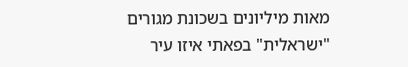מאות מיליונים בשכונת מגורים "ישראלית" בפאתי איזו עיר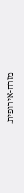מזרח-אירופית.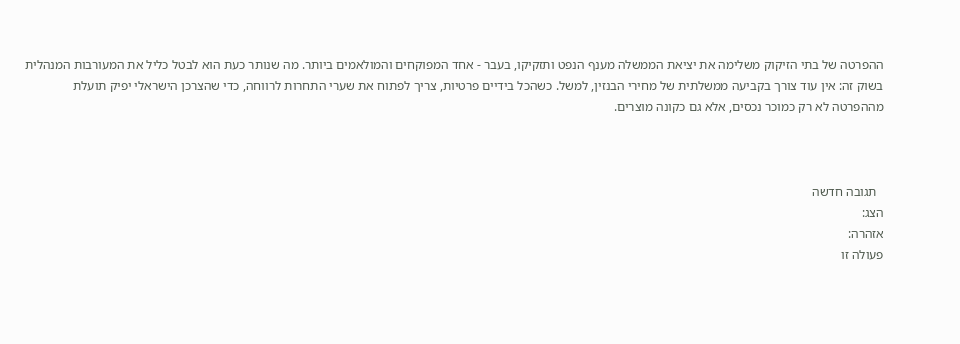ההפרטה של בתי הזיקוק משלימה את יציאת הממשלה מענף הנפט ותזקיקו, בעבר - אחד המפוקחים והמולאמים ביותר. מה שנותר כעת הוא לבטל כליל את המעורבות המנהלית בשוק זה: אין עוד צורך בקביעה ממשלתית של מחירי הבנזין, למשל. כשהכל בידיים פרטיות, צריך לפתוח את שערי התחרות לרווחה, כדי שהצרכן הישראלי יפיק תועלת מההפרטה לא רק כמוכר נכסים, אלא גם כקונה מוצרים.



  תגובה חדשה
הצג:
אזהרה:
פעולה זו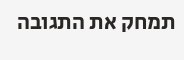תמחק את התגובה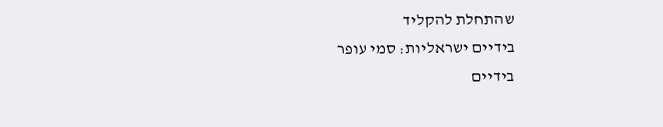שהתחלת להקליד
בידיים ישראליות: סמי עופר
בידיים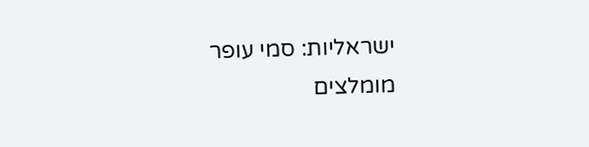ישראליות: סמי עופר
מומלצים